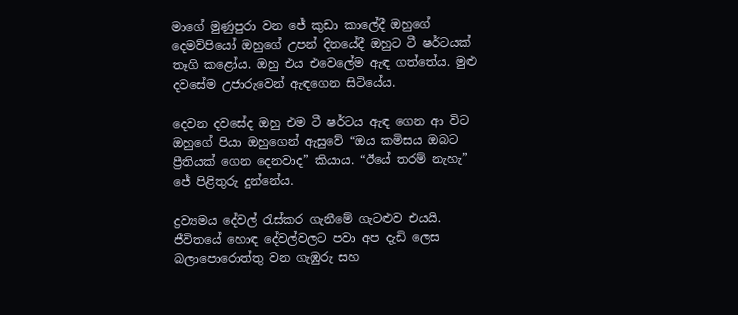මාගේ මුණුපුරා වන ජේ කුඩා කාලේදී ඔහුගේ දෙමව්පියෝ ඔහුගේ උපන් දිනයේදී ඔහුට ටී ෂර්ටයක් තෑගි කළෝය. ඔහු එය එවෙලේම ඇඳ ගත්තේය. මුළු දවසේම උජාරුවෙන් ඇඳගෙන සිටියේය.

දෙවන දවසේද ඔහු එම ටී ෂර්ටය ඇඳ ගෙන ආ විට ඔහුගේ පියා ඔහුගෙන් ඇසුවේ “ඔය කමිසය ඔබට ප්‍රීතියක් ගෙන දෙනවාද” කියාය. “ඊයේ තරම් නැහැ” ජේ පිළිතුරු දුන්නේය.

ද්‍රව්‍යමය දේවල් රැස්කර ගැනීමේ ගැටළුව එයයි. ජීවිතයේ හොඳ දේවල්වලට පවා අප දැඩි ලෙස බලාපොරොත්තු වන ගැඹුරු සහ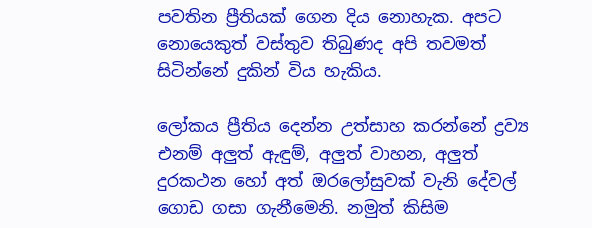පවතින ප්‍රීතියක් ගෙන දිය නොහැක. අපට නොයෙකුත් වස්තුව තිබුණද අපි තවමත් සිටින්නේ දුකින් විය හැකිය.

ලෝකය ප්‍රීතිය දෙන්න උත්සාහ කරන්නේ ද්‍රව්‍ය එනම් අලුත් ඇඳුම්, අලුත් වාහන, අලුත් දුරකථන හෝ අත් ඔරලෝසුවක් වැනි දේවල් ගොඩ ගසා ගැනීමෙනි. නමුත් කිසිම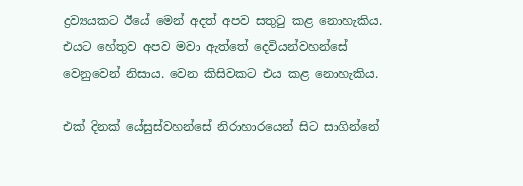ද්‍රව්‍යයකට ඊයේ මෙන් අදත් අපව සතුටු කළ නොහැකිය. එයට හේතුව අපව මවා ඇත්තේ දෙවියන්වහන්සේ වෙනුවෙන් නිසාය. වෙන කිසිවකට එය කළ නොහැකිය.

එක් දිනක් යේසුස්වහන්සේ නිරාහාරයෙන් සිට සාගින්නේ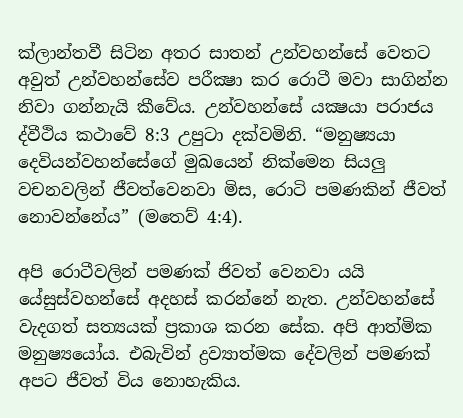ක්ලාන්තවී සිටින අතර සාතන් උන්වහන්සේ වෙතට අවුත් උන්වහන්සේව පරීක්‍ෂා කර රොටී මවා සාගින්න නිවා ගන්නැයි කීවේය. උන්වහන්සේ යක්‍ෂයා පරාජය ද්වීථිය කථාවේ 8:3 උපුටා දක්වමිනි. “මනුෂ්‍යයා දෙවියන්වහන්සේගේ මුඛයෙන් නික්මෙන සියලු වචනවලින් ජීවත්වෙනවා මිස, රොටි පමණකින් ජීවත් නොවන්නේය” (මතෙව් 4:4).

අපි රොටීවලින් පමණක් ජිවත් වෙනවා යයි යේසුස්වහන්සේ අදහස් කරන්නේ නැත. උන්වහන්සේ වැදගත් සත්‍යයක් ප්‍රකාශ කරන සේක. අපි ආත්මික මනුෂ්‍යයෝය. එබැවින් ද්‍රව්‍යාත්මක දේවලින් පමණක් අපට ජීවත් විය නොහැකිය.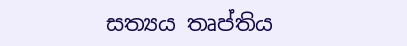සත්‍යය තෘප්තිය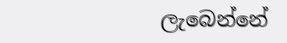ලැබෙන්නේ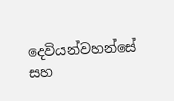දෙවියන්වහන්සේ සහ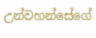උන්වහන්සේගේ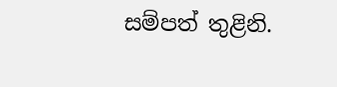සම්පත් තුළිනි.